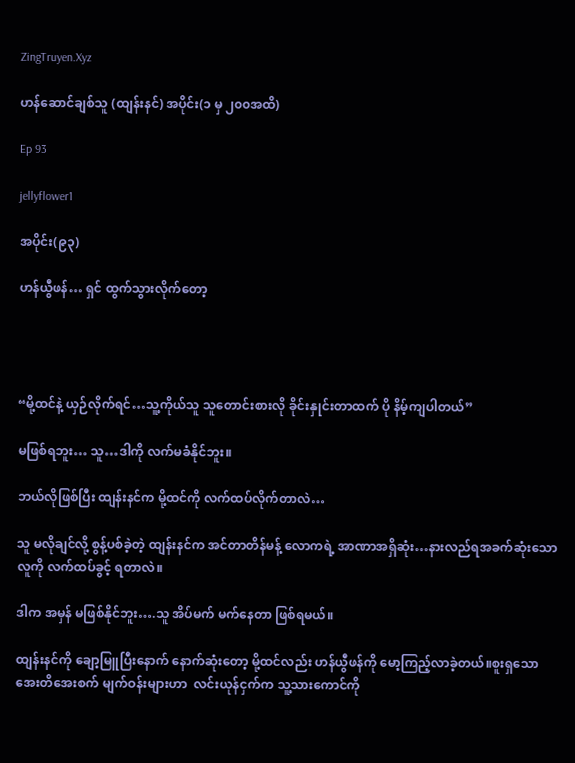ZingTruyen.Xyz

ဟန်ဆောင်ချစ်သူ (ထျန်းနင်) အပိုင်း(၁ မှ ၂၀၀အထိ)

Ep 93

jellyflower1

အပိုင်း(၉၃)

ဟန်ယွီဖန်… ရှင် ထွက်သွားလိုက်တော့




“မို့ထင်နဲ့ ယှဉ်လိုက်ရင်…သူ့ကိုယ်သူ သူတောင်းစားလို ခိုင်းနှုင်းတာထက် ပို နိမ့်ကျပါတယ်”

မဖြစ်ရဘူး… သူ…ဒါကို လက်မခံနိုင်ဘူး။

ဘယ်လိုဖြစ်ပြီး ထျန်းနင်က မို့ထင်ကို လက်ထပ်လိုက်တာလဲ…

သူ မလိုချင်လို့ စွန့်ပစ်ခဲ့တဲ့ ထျန်းနင်က အင်တာတိန်မန့် လောကရဲ့ အာဏာအရှိဆုံး…နားလည်ရအခက်ဆုံးသော လူကို လက်ထပ်ခွင့် ရတာလဲ။

ဒါက အမှန် မဖြစ်နိုင်ဘူး….သူ အိပ်မက် မက်နေတာ ဖြစ်ရမယ်။

ထျန်းနင်ကို ချော့မြူပြီးနောက် နောက်ဆုံးတော့ မို့ထင်လည်း ဟန်ယွီဖန်ကို မော့ကြည့်လာခဲ့တယ်။စူးရှသော အေးတိအေးစက် မျက်ဝန်းများဟာ  လင်းယုန်ငှက်က သူ့သားကောင်ကို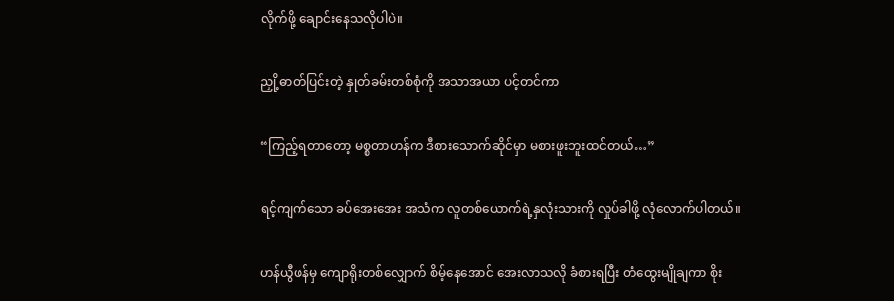လိုက်ဖို့ ချောင်းနေသလိုပါပဲ။

ညှို့ဓာတ်ပြင်းတဲ့ နှုတ်ခမ်းတစ်စုံကို အသာအယာ ပင့်တင်ကာ

“ကြည့်ရတာတော့ မစ္စတာဟန်က ဒီစားသောက်ဆိုင်မှာ မစားဖူးဘူးထင်တယ်…”

ရင့်ကျက်သော ခပ်အေးအေး အသံက လူတစ်ယောက်ရဲ့နှလုံးသားကို လှုပ်ခါဖို့ လုံလောက်ပါတယ်။

ဟန်ယွီဖန်မှ ကျောရိုးတစ်လျှောက် စိမ့်နေအောင် အေးလာသလို ခံစားရပြီး တံထွေးမျိုချကာ စိုး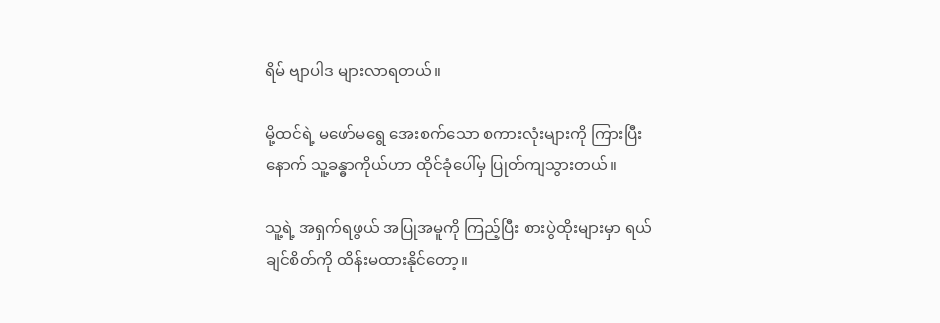ရိမ် ဗျာပါဒ များလာရတယ်။

မို့ထင်ရဲ့ မဖော်မရွေ အေးစက်သော စကားလုံးများကို ကြားပြီးနောက် သူ့ခန္ဓာကိုယ်ဟာ ထိုင်ခုံပေါ်မှ ပြုတ်ကျသွားတယ်။

သူ့ရဲ့ အရှက်ရဖွယ် အပြုအမူကို ကြည့်ပြီး စားပွဲထိုးများမှာ ရယ်ချင်စိတ်ကို ထိန်းမထားနိုင်တော့။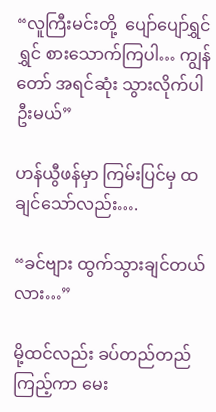“လူကြီးမင်းတို့  ပျော်ပျော်ရွှင်ရွှင် စားသောက်ကြပါ… ကျွန်တော် အရင်ဆုံး သွားလိုက်ပါဦးမယ်”

ဟန်ယွီဖန်မှာ ကြမ်းပြင်မှ ထချင်သော်လည်း….

“ခင်ဗျား ထွက်သွားချင်တယ်လား…”

မို့ထင်လည်း ခပ်တည်တည် ကြည့်ကာ မေး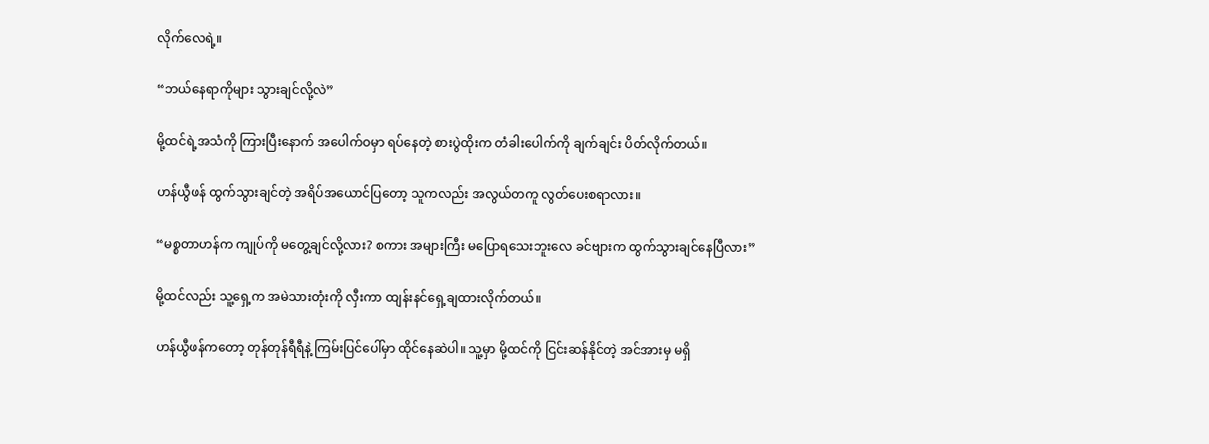လိုက်လေရဲ့။

“ဘယ်နေရာကိုများ သွားချင်လို့လဲ”

မို့ထင်ရဲ့အသံကို ကြားပြီးနောက် အပေါက်ဝမှာ ရပ်နေတဲ့ စားပွဲထိုးက တံခါးပေါက်ကို ချက်ချင်း ပိတ်လိုက်တယ်။

ဟန်ယွီဖန် ထွက်သွားချင်တဲ့ အရိပ်အယောင်ပြတော့ သူကလည်း အလွယ်တကူ လွတ်ပေးစရာလား။

“မစ္စတာဟန်က ကျုပ်ကို မတွေ့ချင်လို့လား? စကား အများကြီး မပြောရသေးဘူးလေ ခင်ဗျားက ထွက်သွားချင်နေပြီလား”

မို့ထင်လည်း သူ့ရှေ့က အမဲသားတုံးကို လှီးကာ ထျန်းနင်ရှေ့ချထားလိုက်တယ်။

ဟန်ယွီဖန်ကတော့ တုန်တုန်ရီရီနဲ့ ကြမ်းပြင်ပေါ်မှာ ထိုင်နေဆဲပါ။ သူ့မှာ မို့ထင်ကို ငြင်းဆန်နိုင်တဲ့ အင်အားမှ မရှိ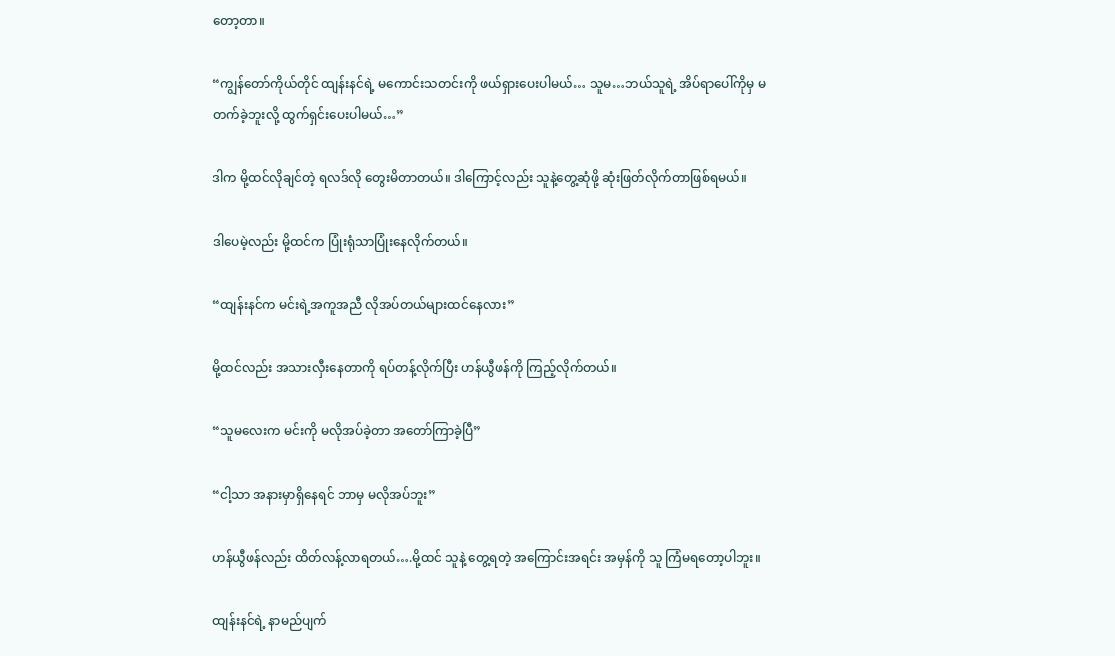တော့တာ။

“ကျွန်တော်ကိုယ်တိုင် ထျန်းနင်ရဲ့ မကောင်းသတင်းကို ဖယ်ရှားပေးပါမယ်… သူမ…ဘယ်သူရဲ့ အိပ်ရာပေါ်ကိုမှ မတက်ခဲ့ဘူးလို့ ထွက်ရှင်းပေးပါမယ်…”

ဒါက မို့ထင်လိုချင်တဲ့ ရလဒ်လို တွေးမိတာတယ်။ ဒါကြောင့်လည်း သူနဲ့တွေ့ဆုံဖို့ ဆုံးဖြတ်လိုက်တာဖြစ်ရမယ်။

ဒါပေမဲ့လည်း မို့ထင်က ပြုံးရုံသာပြုံးနေလိုက်တယ်။

“ထျန်းနင်က မင်းရဲ့အကူအညီ လိုအပ်တယ်များထင်နေလား”

မို့ထင်လည်း အသားလှီးနေတာကို ရပ်တန့်လိုက်ပြီး ဟန်ယွီဖန်ကို ကြည့်လိုက်တယ်။

“သူမလေးက မင်းကို မလိုအပ်ခဲ့တာ အတော်ကြာခဲ့ပြီ”

“ငါ့သာ အနားမှာရှိနေရင် ဘာမှ မလိုအပ်ဘူး”

ဟန်ယွီဖန်လည်း ထိတ်လန့်လာရတယ်….မို့ထင် သူနဲ့ တွေ့ရတဲ့ အကြောင်းအရင်း အမှန်ကို သူ ကြံမရတော့ပါဘူး။

ထျန်းနင်ရဲ့ နာမည်ပျက်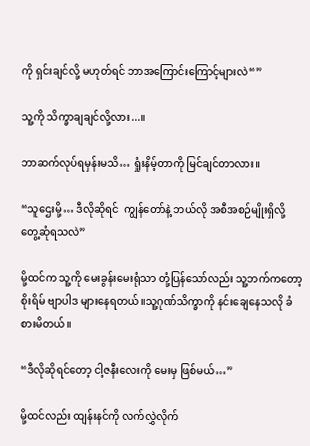ကို ရှင်းချင်လို့ မဟုတ်ရင် ဘာအကြောင်းကြောင့်များလဲ“”

သူ့ကို သိက္ခာချချင်လို့လား...။

ဘာဆက်လုပ်ရမှန်းမသိ… ရှုံးနိမ့်တာကို မြင်ချင်တာလား။

“သူဌေးမို့… ဒီလိုဆိုရင်  ကျွန်တော်နဲ့ ဘယ်လို အစီအစဉ်မျိုးရှိလို့ တွေ့ဆုံရသလဲ”

မို့ထင်က သူ့ကို မေးခွန်းမေးရုံသာ တုံ့ပြန်သော်လည်း သူ့ဘက်ကတော့ စိုးရိမ် ဗျာပါဒ များနေရတယ်။သူ့ဂုဏ်သိက္ခာကို နင်းချေနေသလို ခံစားမိတယ်။

“ဒီလိုဆိုရင်တော့ ငါ့ဇနီးလေးကို မေးမှ ဖြစ်မယ်…”

မို့ထင်လည်း ထျန်းနင်ကို လက်လွှဲလိုက်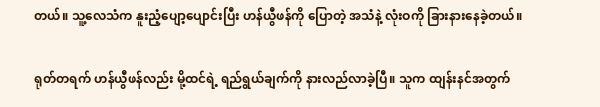တယ်။ သူ့လေသံက နူးညံ့ပျော့ပျောင်းပြီး ဟန်ယွီဖန်ကို ပြောတဲ့ အသံနဲ့ လုံးဝကို ခြားနားနေခဲ့တယ်။

ရုတ်တရက် ဟန်ယွီဖန်လည်း မို့ထင်ရဲ့ ရည်ရွယ်ချက်ကို နားလည်လာခဲ့ပြီ။ သူက ထျန်းနင်အတွက်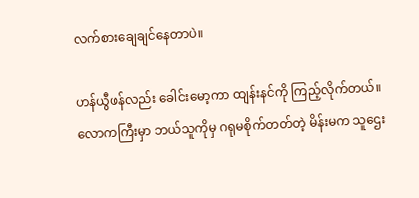လက်စားချေချင်နေတာပဲ။

ဟန်ယွီဖန်လည်း ခေါင်းမော့ကာ ထျန်းနင်ကို ကြည့်လိုက်တယ်။ လောကကြီးမှာ ဘယ်သူကိုမှ ဂရုမစိုက်တတ်တဲ့ မိန်းမက သူဌေး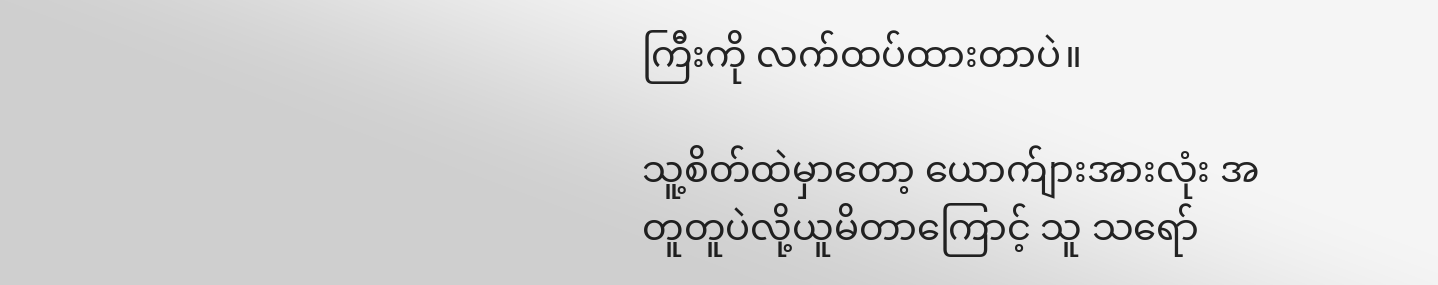ကြီးကို လက်ထပ်ထားတာပဲ။

သူ့စိတ်ထဲမှာတော့ ယောက်ျားအားလုံး အတူတူပဲလို့ယူမိတာကြောင့် သူ သရော်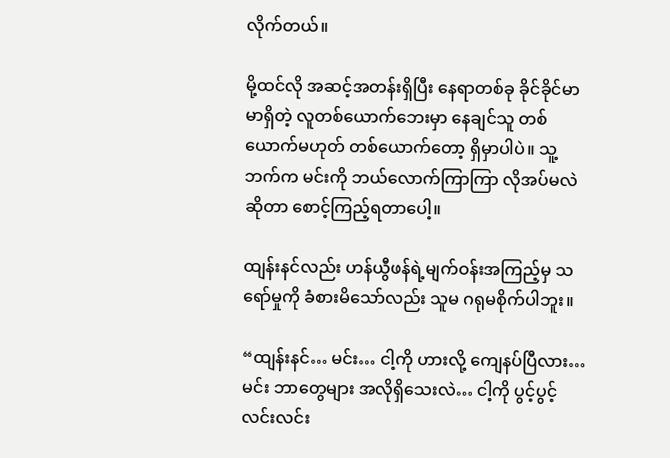လိုက်တယ်။

မို့ထင်လို အဆင့်အတန်းရှိပြီး နေရာတစ်ခု ခိုင်ခိုင်မာမာရှိတဲ့ လူတစ်ယောက်ဘေးမှာ နေချင်သူ တစ်ယောက်မဟုတ် တစ်ယောက်တော့ ရှိမှာပါပဲ။ သူ့ဘက်က မင်းကို ဘယ်လောက်ကြာကြာ လိုအပ်မလဲဆိုတာ စောင့်ကြည့်ရတာပေါ့။

ထျန်းနင်လည်း ဟန်ယွီဖန်ရဲ့မျက်ဝန်းအကြည့်မှ သရော်မှုကို ခံစားမိသော်လည်း သူမ ဂရုမစိုက်ပါဘူး။

“ထျန်းနင်… မင်း… ငါ့ကို ဟားလို့ ကျေနပ်ပြီလား… မင်း ဘာတွေများ အလိုရှိသေးလဲ… ငါ့ကို ပွင့်ပွင့်လင်းလင်း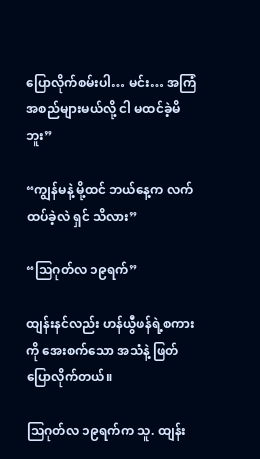ပြောလိုက်စမ်းပါ… မင်း… အကြံအစည်များမယ်လို့ ငါ မထင်ခဲ့မိဘူး”

“ကျွန်မနဲ့ မို့ထင် ဘယ်နေ့က လက်ထပ်ခဲ့လဲ ရှင် သိလား”

“သြဂုတ်လ ၁၉ရက်”

ထျန်းနင်လည်း ဟန်ယွီဖန်ရဲ့စကားကို အေးစက်သော အသံနဲ့ ဖြတ်ပြောလိုက်တယ်။

သြဂုတ်လ ၁၉ရက်က သူ. ထျန်း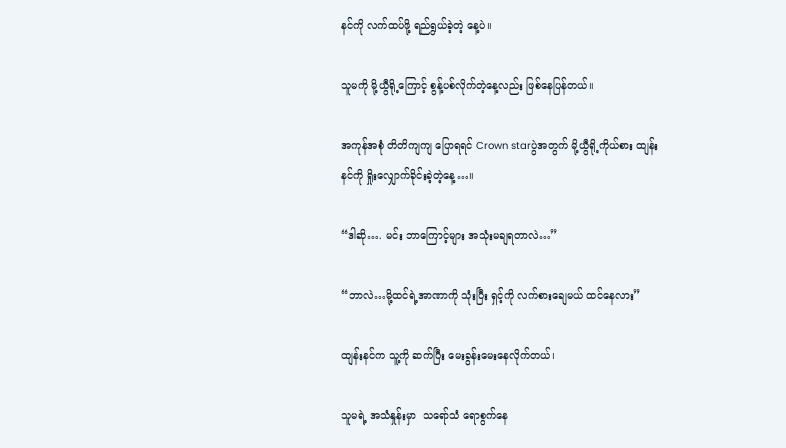နင်ကို လက်ထပ်ဖို့ ရည်ရွယ်ခဲ့တဲ့ နေ့ပဲ။

သူမကို မို့ယွီရို့ကြောင့် စွန့်ပစ်လိုက်တဲ့နေ့လည်း ဖြစ်နေပြန်တယ်။

အကုန်အစုံ တိတိကျကျ ပြောရရင် Crown starပွဲအတွက် မို့ယွီရို့ကိုယ်စား ထျန်းနင်ကို ရှိုးလျှောက်ခိုင်းခဲ့တဲ့နေ့…။

“ဒါဆို…. မင်း ဘာကြောင့်များ အသုံးမချရတာလဲ…”

“ဘာလဲ…မို့ထင်ရဲ့အာဏာကို သုံးပြီး ရှင့်ကို လက်စားချေမယ် ထင်နေလား”

ထျန်းနင်က သူ့ကို ဆက်ပြီး မေးခွန်းမေးနေလိုက်တယ်၊

သူမရဲ့ အသံနှုန်းမှာ  သရော်သံ ရောစွက်နေ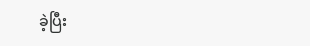ခဲ့ပြီး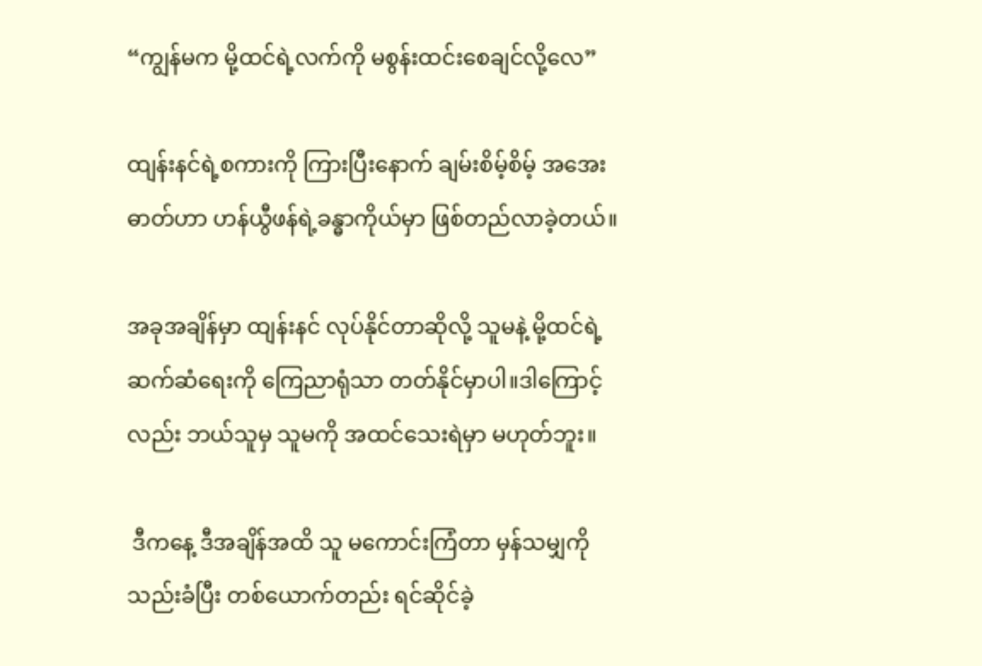“ကျွန်မက မို့ထင်ရဲ့လက်ကို မစွန်းထင်းစေချင်လို့လေ”

ထျန်းနင်ရဲ့စကားကို ကြားပြီးနောက် ချမ်းစိမ့်စိမ့် အအေးဓာတ်ဟာ ဟန်ယွီဖန်ရဲ့ခန္ဓာကိုယ်မှာ ဖြစ်တည်လာခဲ့တယ်။

အခုအချိန်မှာ ထျန်းနင် လုပ်နိုင်တာဆိုလို့ သူမနဲ့ မို့ထင်ရဲ့ ဆက်ဆံရေးကို ကြေညာရုံသာ တတ်နိုင်မှာပါ။ဒါကြောင့်လည်း ဘယ်သူမှ သူမကို အထင်သေးရဲမှာ မဟုတ်ဘူး။

 ဒီကနေ့ ဒီအချိန်အထိ သူ မကောင်းကြံတာ မှန်သမျှကို သည်းခံပြီး တစ်ယောက်တည်း ရင်ဆိုင်ခဲ့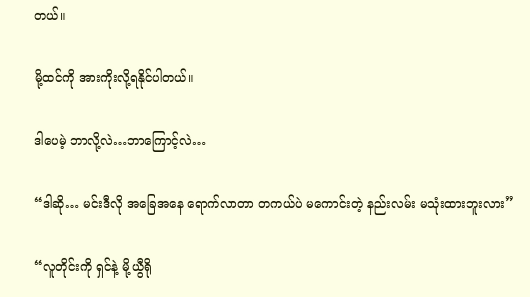တယ်။

မို့ထင်ကို အားကိုးလို့ရနိုင်ပါတယ်။

ဒါပေမဲ့ ဘာလို့လဲ…ဘာကြောင့်လဲ…

“ဒါဆို… မင်းဒီလို အခြေအနေ ရောက်လာတာ တကယ်ပဲ မကောင်းတဲ့ နည်းလမ်း မသုံးထားဘူးလား”

“လူတိုင်းကို ရှင်နဲ့ မို့ယွီရို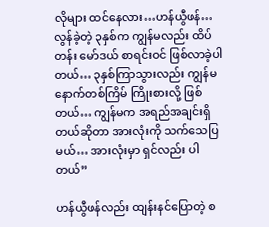လိုများ ထင်နေလား…ဟန်ယွီဖန်… လွန်ခဲ့တဲ့ ၃နှစ်က ကျွန်မလည်း ထိပ်တန်း မော်ဒယ် စာရင်းဝင် ဖြစ်လာခဲ့ပါတယ်… ၃နှစ်ကြာသွားလည်း ကျွန်မ နောက်တစ်ကြိမ် ကြိုးစားလို့ ဖြစ်တယ်… ကျွန်မက အရည်အချင်းရှိတယ်ဆိုတာ အားလုံးကို သက်သေပြမယ်… အားလုံးမှာ ရှင်လည်း ပါတယ်”

ဟန်ယွီဖန်လည်း ထျန်းနင်ပြောတဲ့ စ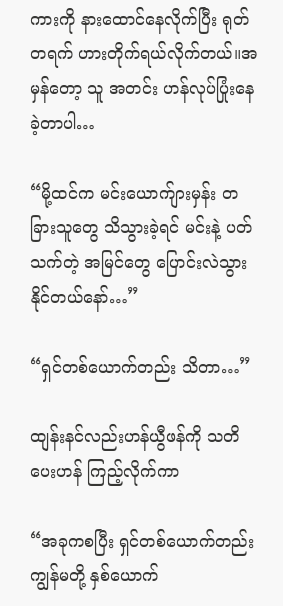ကားကို နားထောင်နေလိုက်ပြီး ရုတ်တရက် ဟားတိုက်ရယ်လိုက်တယ်။အမှန်တော့ သူ အတင်း ဟန်လုပ်ပြုံးနေခဲ့တာပါ…

“မို့ထင်က မင်းယောက်ျားမှန်း တခြားသူတွေ သိသွားခဲ့ရင် မင်းနဲ့ ပတ်သက်တဲ့ အမြင်တွေ ပြောင်းလဲသွားနိုင်တယ်နော်…”

“ရှင်တစ်ယောက်တည်း သိတာ…”

ထျန်းနင်လည်းဟန်ယွီဖန်ကို သတိပေးဟန် ကြည့်လိုက်ကာ

“အခုကစပြီး ရှင်တစ်ယောက်တည်း ကျွန်မတို့ နှစ်ယောက်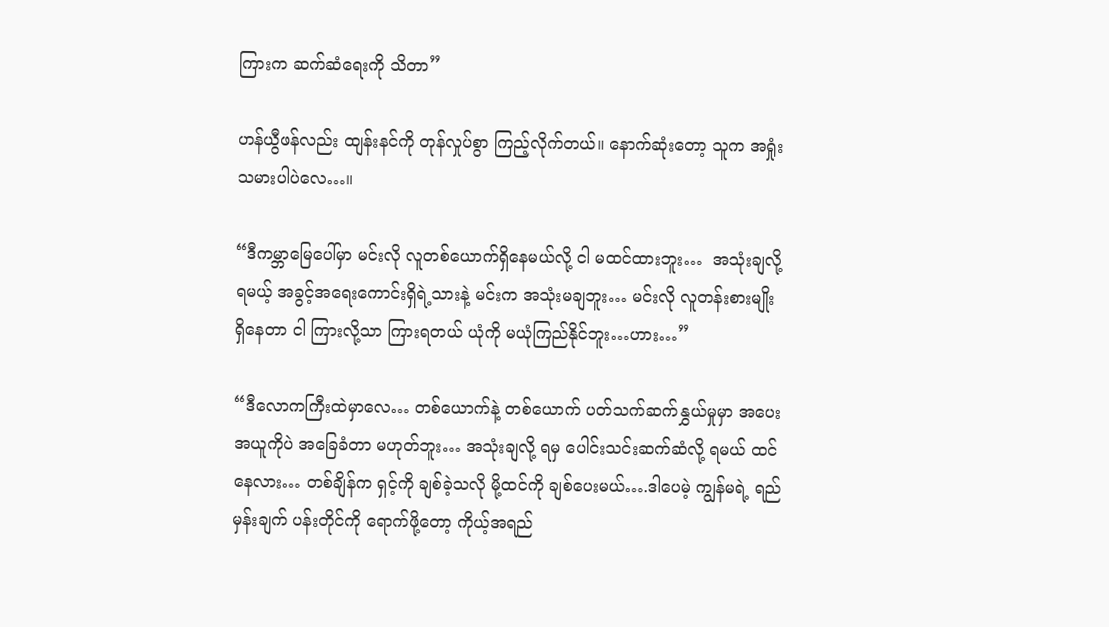ကြားက ဆက်ဆံရေးကို သိတာ”

ဟန်ယွီဖန်လည်း ထျန်းနင်ကို တုန်လှုပ်စွာ ကြည့်လိုက်တယ်။ နောက်ဆုံးတော့ သူက အရှုံးသမားပါပဲလေ…။

“ဒီကမ္ဘာမြေပေါ်မှာ မင်းလို လူတစ်ယောက်ရှိနေမယ်လို့ ငါ မထင်ထားဘူး…  အသုံးချလို့ ရမယ့် အခွင့်အရေးကောင်းရှိရဲ့သားနဲ့ မင်းက အသုံးမချဘူး… မင်းလို လူတန်းစားမျိုး ရှိနေတာ ငါ ကြားလို့သာ ကြားရတယ် ယုံကို မယုံကြည်နိုင်ဘူး…ဟား…”

“ဒီလောကကြီးထဲမှာလေ… တစ်ယောက်နဲ့ တစ်ယောက် ပတ်သက်ဆက်နွှယ်မှုမှာ အပေးအယူကိုပဲ အခြေခံတာ မဟုတ်ဘူး… အသုံးချလို့ ရမှ ပေါင်းသင်းဆက်ဆံလို့ ရမယ် ထင်နေလား… တစ်ချိန်က ရှင့်ကို ချစ်ခဲ့သလို မို့ထင်ကို ချစ်ပေးမယ်….ဒါပေမဲ့ ကျွန်မရဲ့ ရည်မှန်းချက် ပန်းတိုင်ကို ရောက်ဖို့တော့ ကိုယ့်အရည်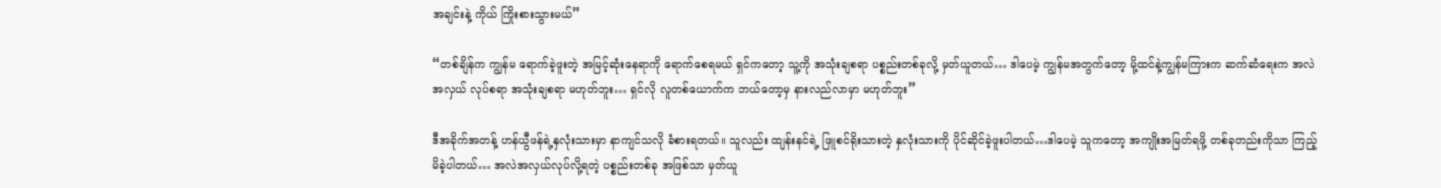အချင်းနဲ့ ကိုယ် ကြိုးစားသွားမယ်”

“တစ်ချိန်က ကျွန်မ ရောက်ခဲ့ဖူးတဲ့ အမြင့်ဆုံးနေရာကို ရောက်စေရမယ် ရှင်ကတော့ သူ့ကို အသုံးချစရာ ပစ္စည်းတစ်ခုလို့ မှတ်ယူတယ်… ဒါပေမဲ့ ကျွန်မအတွက်တော့ မို့ထင်နဲ့ကျွန်မကြားက ဆက်ဆံရေးက အလဲအလှယ် လုပ်စရာ အသုံးချစရာ မဟုတ်ဘူး… ရှင်လို လူတစ်ယောက်က ဘယ်တော့မှ နားလည်လာမှာ မဟုတ်ဘူး”

ဒီအခိုက်အတန့် ဟန်ယွီဖန်ရဲ့နှလုံးသားမှာ နာကျင်သလို ခံစားရတယ်။ သူလည်း ထျန်းနင်ရဲ့ ဖြူစင်ရိုးသားတဲ့ နှလုံးသားကို ပိုင်ဆိုင်ခဲ့ဖူးပါတယ်…ဒါပေမဲ့ သူကတော့ အကျိုးအမြတ်ရဖို့ တစ်ခုတည်းကိုသာ ကြည့်မိခဲ့ပါတယ်… အလဲအလှယ်လုပ်လို့ရတဲ့ ပစ္စည်းတစ်ခု အဖြစ်သာ မှတ်ယူ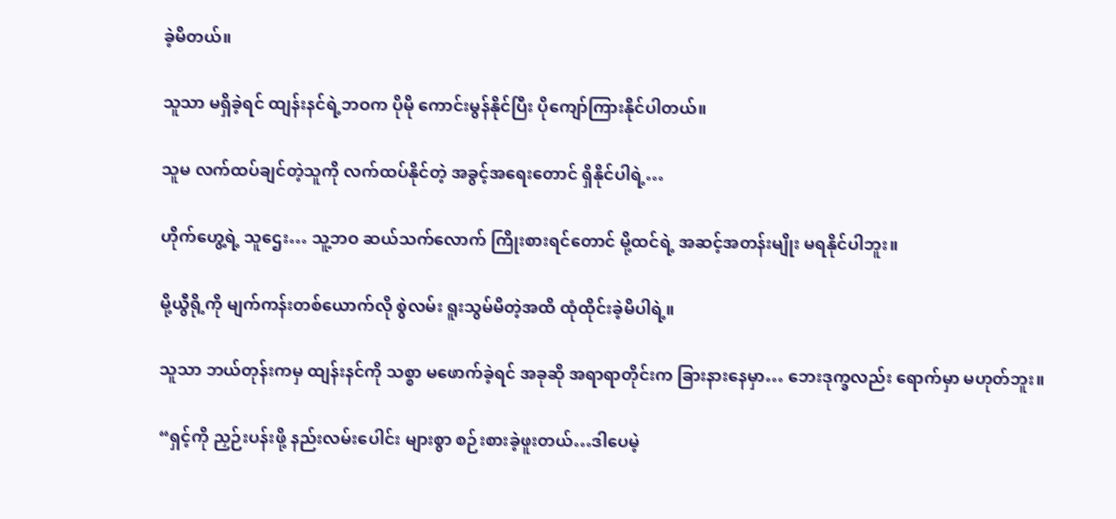ခဲ့မိတယ်။

သူသာ မရှိခဲ့ရင် ထျန်းနင်ရဲ့ဘဝက ပိုမို ကောင်းမွန်နိုင်ပြီး ပိုကျော်ကြားနိုင်ပါတယ်။

သူမ လက်ထပ်ချင်တဲ့သူကို လက်ထပ်နိုင်တဲ့ အခွင့်အရေးတောင် ရှိနိုင်ပါရဲ့…

ဟိုက်ဟွေ့ရဲ့ သူဌေး… သူ့ဘဝ ဆယ်သက်လောက် ကြိုးစားရင်တောင် မို့ထင်ရဲ့ အဆင့်အတန်းမျိုး မရနိုင်ပါဘူး။

မို့ယွီရို့ကို မျက်ကန်းတစ်ယောက်လို စွဲလမ်း ရူးသွမ်မိတဲ့အထိ ထုံထိုင်းခဲ့မိပါရဲ့။

သူသာ ဘယ်တုန်းကမှ ထျန်းနင်ကို သစ္စာ မဖောက်ခဲ့ရင် အခုဆို အရာရာတိုင်းက ခြားနားနေမှာ… ဘေးဒုက္ခလည်း ရောက်မှာ မဟုတ်ဘူး။

“ရှင့်ကို ညှဉ်းပန်းဖို့ နည်းလမ်းပေါင်း များစွာ စဉ်းစားခဲ့ဖူးတယ်…ဒါပေမဲ့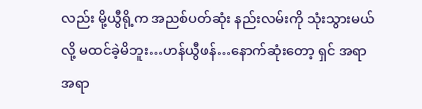လည်း မို့ယွီရို့က အညစ်ပတ်ဆုံး နည်းလမ်းကို သုံးသွားမယ်လို့ မထင်ခဲ့မိဘူး…ဟန်ယွီဖန်…နောက်ဆုံးတော့ ရှင် အရာအရာ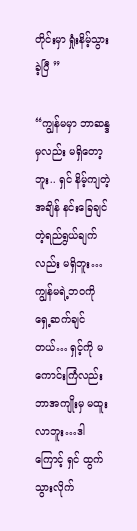တိုင်းမှာ ရှုံးနိမ့်သွားခဲ့ပြီ ”

“ကျွန်မမှာ ဘာဆန္ဒမှလည်း မရှိတော့ဘူး.. ရှင် နိမ့်ကျတဲ့ အချိန် နင်းခြေချင်တဲ့ရည်ရွယ်ချက်လည်း မရှိဘူး… ကျွန်မရဲ့ဘဝကို ရှေ့ဆက်ချင်တယ်… ရှင့်ကို မကောင်းကြံလည်း ဘာအကျိုးမှ မထူးလာဘူး…ဒါကြောင့် ရှင် ထွက်သွားလိုက်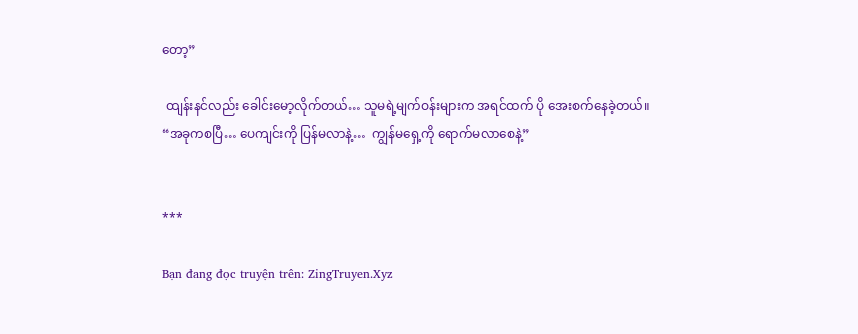တော့”

 ထျန်းနင်လည်း ခေါင်းမော့လိုက်တယ်… သူမရဲ့မျက်ဝန်းများက အရင်ထက် ပို အေးစက်နေခဲ့တယ်။
“အခုကစပြီ… ပေကျင်းကို ပြန်မလာနဲ့…  ကျွန်မရှေ့ကို ရောက်မလာစေနဲ့”


***

Bạn đang đọc truyện trên: ZingTruyen.Xyz